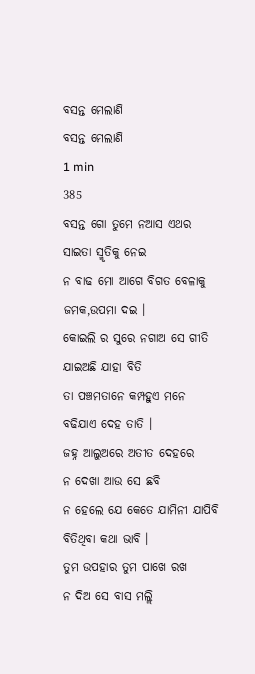ବସନ୍ତ ମେଲାଣି
ବସନ୍ତ ମେଲାଣି
1 min
385
ବସନ୍ତ ଗୋ ତୁମେ ନଆସ ଏଥର
ସାଇତା ସ୍ମୃତିକୁ ନେଇ
ନ ବାଢ ମୋ ଆଗେ ବିଗତ ବେଳାକୁ
ଜମକ,ଉପମା ଦଇ ।
କୋଇଲି ର ସୁରେ ନଗାଅ ସେ ଗୀତି
ଯାଇଅଛି ଯାହା ବିତି
ତା ପଞ୍ଚମତାନେ କମ୍ପହୁଏ ମନେ
ବଢିଯାଏ ଦେହ ତାତି ।
ଜହ୍ନ ଆଲୁଅରେ ଅତୀତ ଦେହରେ
ନ ଦେଖା ଆଉ ସେ ଛବି
ନ ହେଲେ ଯେ କେତେ ଯାମିନୀ ଯାପିବି
ବିତିଥିବା କଥା ଭାବି ।
ତୁମ ଉପହାର ତୁମ ପାଖେ ରଖ
ନ ଦିଅ ସେ ବାସ ମଲ୍ଲି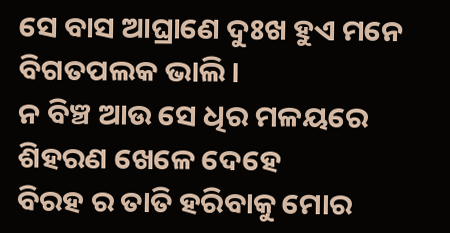ସେ ବାସ ଆଘ୍ରାଣେ ଦୁଃଖ ହୁଏ ମନେ
ବିଗତପଲକ ଭାଲି ।
ନ ବିଞ୍ଚ ଆଉ ସେ ଧିର ମଳୟରେ
ଶିହରଣ ଖେଳେ ଦେହେ
ବିରହ ର ତାତି ହରିବାକୁ ମୋର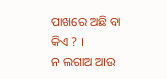ପାଖରେ ଅଛି ବା କିଏ ? ।
ନ ଲଗାଅ ଆଉ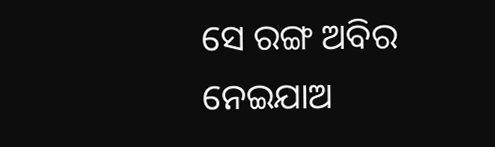ସେ ରଙ୍ଗ ଅବିର
ନେଇଯାଅ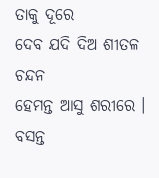ତାକୁ ଦୂରେ
ଦେବ ଯଦି ଦିଅ ଶୀତଳ ଚନ୍ଦନ
ହେମନ୍ତ ଆସୁ ଶରୀରେ ।
ବସନ୍ତ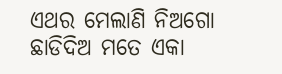ଏଥର ମେଲାଣି ନିଅଗୋ
ଛାଡିଦିଅ ମତେ ଏକା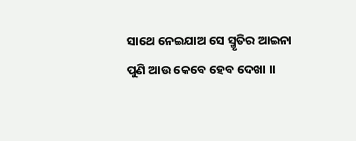ସାଥେ ନେଇଯାଅ ସେ ସ୍ମୃତିର ଆଇନା
ପୁଣି ଆଉ କେବେ ହେବ ଦେଖା ।।